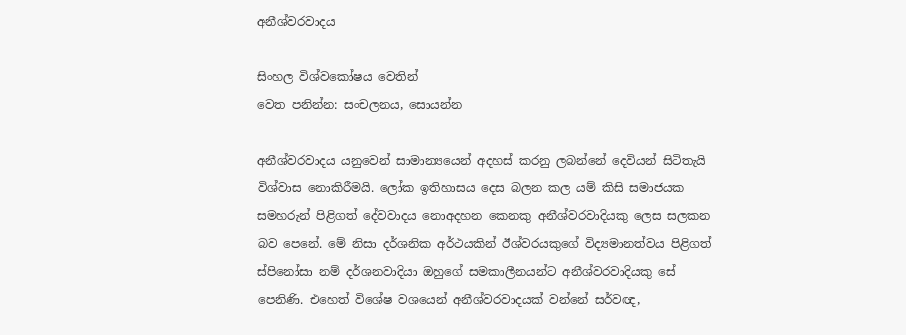අනීශ්වරවාදය

සිංහල විශ්වකෝෂය වෙතින්
වෙත පනින්න: සංචලනය, සොයන්න

අනීශ්වරවාදය යනුවෙන් සාමාන්‍යයෙන් අදහස් කරනු ලබන්නේ දෙවියන් සිටිතැයි විශ්වාස නොකිරීමයි. ලෝක ඉතිහාසය දෙස බලන කල යම් කිසි සමාජයක සමහරුන් පිළිගත් දේවවාදය නොඅදහන කෙනකු අනීශ්වරවාදියකු ලෙස සලකන බව පෙනේ. මේ නිසා දර්ශනික අර්ථයකින් ඊශ්වරයකුගේ විද්‍යමානත්වය පිළිගත් ස්පිනෝසා නම් දර්ශනවාදියා ඔහුගේ සමකාලීනයන්ට අනීශ්වරවාදියකු සේ පෙනිණි. එහෙත් විශේෂ වශයෙන් අනීශ්වරවාදයක් වන්නේ සර්වඥ,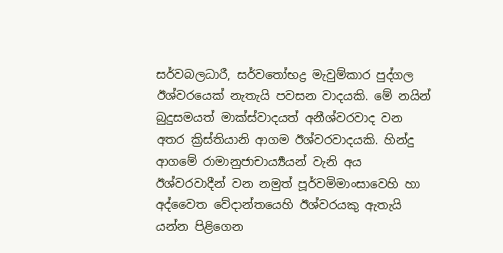සර්වබලධාරී, සර්වතෝභද්‍ර මැවුම්කාර පුද්ගල ඊශ්වරයෙක් නැතැයි පවසන වාදයකි. මේ නයින් බුදුසමයත් මාක්ස්වාදයත් අනීශ්වරවාද වන අතර ක්‍රිස්තියානි ආගම ඊශ්වරවාදයකි. හින්දු ආගමේ රාමානුජාචාර්‍ය්‍යයන් වැනි අය ඊශ්වරවාදීන් වන නමුත් පූර්වමිමාංසාවෙහි හා අද්වෛත වේදාන්තයෙහි ඊශ්වරයකු ඇතැයි යන්න පිළිගෙන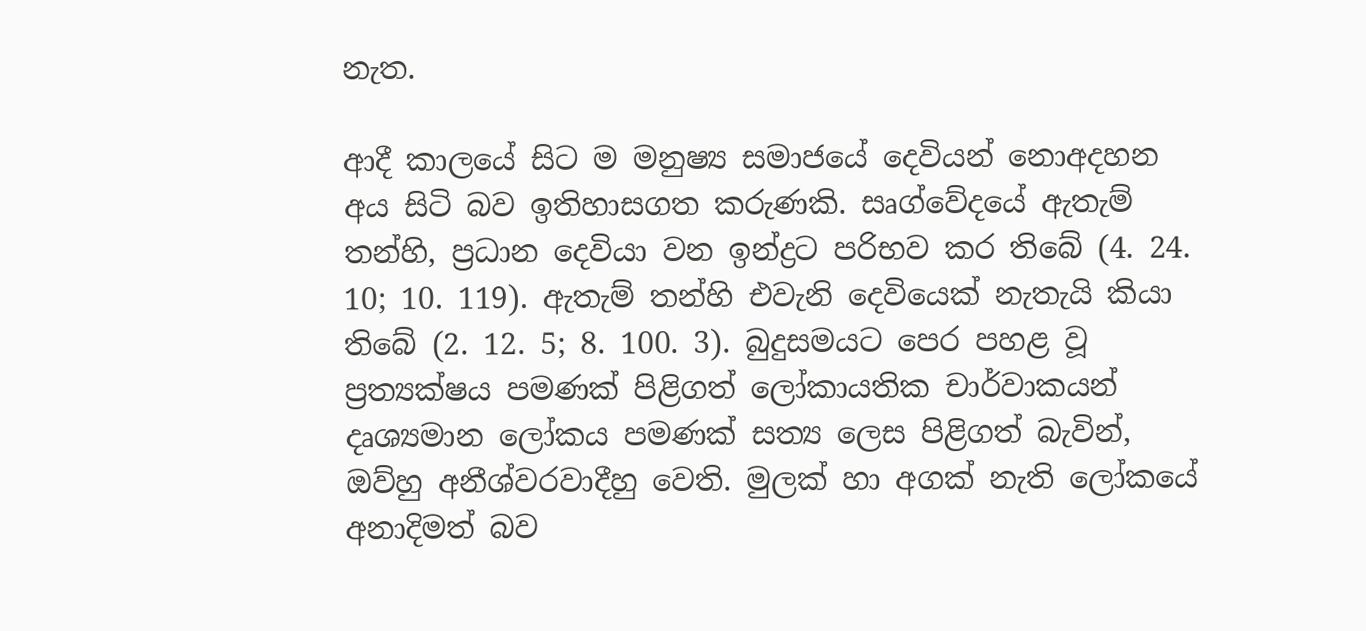නැත.

ආදී කාලයේ සිට ම මනුෂ්‍ය සමාජයේ දෙවියන් නොඅදහන අය සිටි බව ඉතිහාසගත කරුණකි. සෘග්වේදයේ ඇතැම් තන්හි, ප්‍රධාන දෙවියා වන ඉන්ද්‍රට පරිභව කර තිබේ (4. 24. 10; 10. 119). ඇතැම් තන්හි එවැනි දෙවියෙක් නැතැයි කියා තිබේ (2. 12. 5; 8. 100. 3). බුදුසමයට පෙර පහළ වූ ප්‍රත්‍යක්ෂය පමණක් පිළිගත් ලෝකායතික චාර්වාකයන් දෘශ්‍යමාන ලෝකය පමණක් සත්‍ය ලෙස පිළිගත් බැවින්, ඔව්හු අනීශ්වරවාදීහු වෙති. මුලක් හා අගක් නැති ලෝකයේ අනාදිමත් බව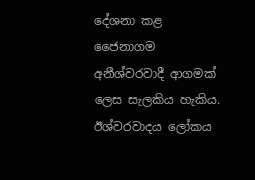දේශනා කළ ජෛනාගම අනීශ්වරවාදී ආගමක් ලෙස සැලකිය හැකිය. ඊශ්වරවාදය ලෝකය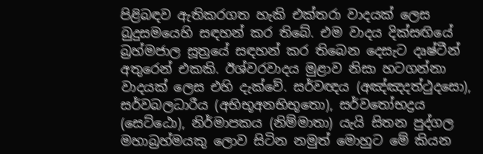පිළිබඳව ඇතිකරගත හැකි එක්තරා වාදයක් ලෙස බුදුසමයෙහි සඳහන් කර තිබේ. එම වාදය දික්සඟියේ බ්‍රහ්මජාල සූත්‍රයේ සඳහන් කර තිබෙන දෙසැට දෘෂ්ටීන් අතුරෙන් එකකි. ඊශ්වරවාදය මුළාව නිසා හටගන්නා වාදයක් ලෙස එහි දැක්වේ. සර්වඥය (අඤ්ඤදත්ථුදසො), සර්වබලධාරීය (අභිභූඅනභිභූතො), සර්වතෝභද්‍රය (සෙට්ඨො), නිර්මාපකය (නිම්මාතා) යැයි සිතන පුද්ගල මහාබ්‍රහ්මයකු ලොව සිටින නමුත් මොහුට මේ කියන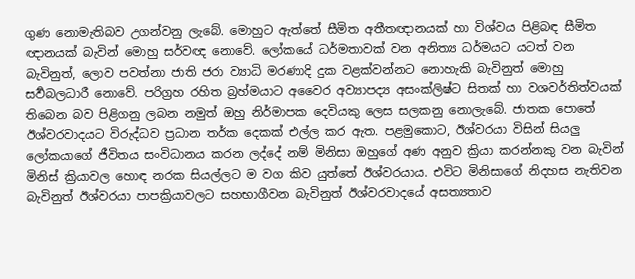ගුණ නොමැතිබව උගන්වනු ලැබේ. මොහුට ඇත්තේ සීමිත අතීතඥානයක් හා විශ්වය පිළිබඳ සීමිත ඥානයක් බැවින් මොහු සර්වඥ නොවේ. ලෝකයේ ධර්මතාවක් වන අනිත්‍ය ධර්මයට යටත් වන බැවිනුත්, ලොව පවත්නා ජාති ජරා ව්‍යාධි මරණාදි දුක වළක්වන්නට නොහැකි බැවිනුත් මොහු සර්‍වබලධාරී නොවේ. පරිග්‍රහ රහිත බ්‍රහ්මයාට අවෛර අව්‍යාපද්‍ය අසංක්ලිෂ්ට සිතක් හා වශවර්තිත්වයක් තිබෙන බව පිළිගනු ලබන නමුත් ඔහු නිර්මාපක දෙවියකු ලෙස සලකනු නොලැබේ. ජාතක පොතේ ඊශ්වරවාදයට විරුද්ධව ප්‍රධාන තර්ක දෙකක් එල්ල කර ඇත. පළමුකොට, ඊශ්වරයා විසින් සියලු ලෝකයාගේ ජීවිතය සංවිධානය කරන ලද්දේ නම් මිනිසා ඔහුගේ අණ අනුව ක්‍රියා කරන්නකු වන බැවින් මිනිස් ක්‍රියාවල හොඳ නරක සියල්ලට ම වග කිව යුත්තේ ඊශ්වරයාය. එවිට මිනිසාගේ නිදහස නැතිවන බැවිනුත් ඊශ්වරයා පාපක්‍රියාවලට සහභාගීවන බැවිනුත් ඊශ්වරවාදයේ අසත්‍යතාව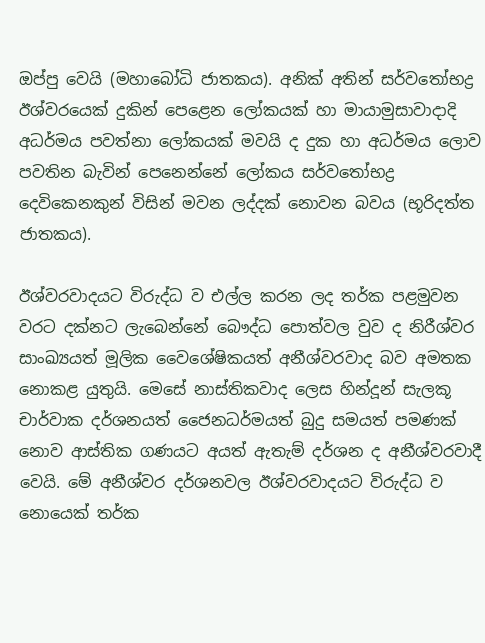ඔප්පු වෙයි (මහාබෝධි ජාතකය). අනික් අතින් සර්වතෝභද්‍ර ඊශ්වරයෙක් දුකින් පෙළෙන ලෝකයක් හා මායාමුසාවාදාදි අධර්මය පවත්නා ලෝකයක් මවයි ද දුක හා අධර්මය ලොව පවතින බැවින් පෙනෙන්නේ ලෝකය සර්වතෝභද්‍ර දෙවිකෙනකුන් විසින් මවන ලද්දක් නොවන බවය (භූරිදත්ත ජාතකය).

ඊශ්වරවාදයට විරුද්ධ ව එල්ල කරන ලද තර්ක පළමුවන වරට දක්නට ලැබෙන්නේ බෞද්ධ පොත්වල වුව ද නිරීශ්වර සාංඛ්‍යයත් මූලික වෛශේෂිකයත් අනීශ්වරවාද බව අමතක නොකළ යුතුයි. මෙසේ නාස්තිකවාද ලෙස හින්දූන් සැලකූ චාර්වාක දර්ශනයත් ජෛනධර්මයත් බුදු සමයත් පමණක් නොව ආස්තික ගණයට අයත් ඇතැම් දර්ශන ද අනීශ්වරවාදී වෙයි. මේ අනීශ්වර දර්ශනවල ඊශ්වරවාදයට විරුද්ධ ව නොයෙක් තර්ක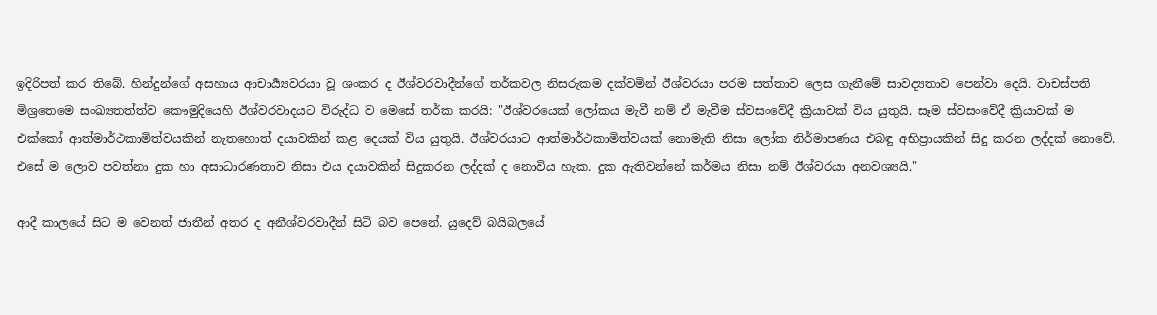ඉදිරිපත් කර තිබේ. හින්දුන්ගේ අසහාය ආචාර්‍ය්‍යවරයා වූ ශංකර ද ඊශ්වරවාදීන්ගේ තර්කවල නිසරුකම දක්වමින් ඊශ්වරයා පරම සත්තාව ලෙස ගැනීමේ සාවද්‍යතාව පෙන්වා දෙයි. වාචස්පති මිශ්‍රතෙමෙ සංඛ්‍යතත්ත්ව කෞමුදියෙහි ඊශ්වරවාදයට විරුද්ධ ව මෙසේ තර්ක කරයි: "ඊශ්වරයෙක් ලෝකය මැවී නම් ඒ මැවීම ස්වසංවේදී ක්‍රියාවක් විය යුතුයි. සෑම ස්වසංවේදී ක්‍රියාවක් ම එක්කෝ ආත්මාර්ථකාමිත්වයකින් නැතහොත් දයාවකින් කළ දෙයක් විය යුතුයි. ඊශ්වරයාට ආත්මාර්ථකාමිත්වයක් නොමැති නිසා ලෝක නිර්මාපණය එබඳු අභිප්‍රායකින් සිදු කරන ලද්දක් නොවේ. එසේ ම ලොව පවත්නා දුක හා අසාධාරණතාව නිසා එය දයාවකින් සිදුකරන ලද්දක් ද නොවිය හැක. දුක ඇතිවන්නේ කර්මය නිසා නම් ඊශ්වරයා අනවශ්‍යයි."

ආදී කාලයේ සිට ම වෙනත් ජාතීන් අතර ද අනීශ්වරවාදීන් සිටි බව පෙනේ. යුදෙව් බයිබලයේ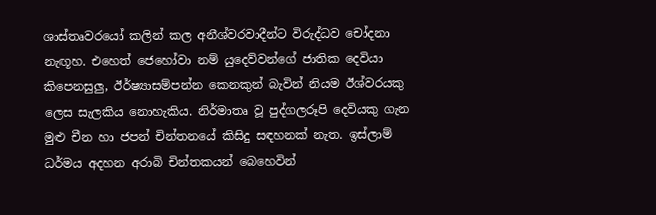ශාස්තෘවරයෝ කලින් කල අනීශ්වරවාදීන්ට විරුද්ධව චෝදනා නැඟූහ. එහෙත් ජෙහෝවා නම් යුදෙව්වන්ගේ ජාතික දෙවියා කිපෙනසුලු, ඊර්ෂ්‍යාසම්පන්න කෙනකුන් බැවින් නියම ඊශ්වරයකු ලෙස සැලකිය නොහැකිය. නිර්මාතෘ වූ පුද්ගලරූපි දෙවියකු ගැන මුළු චීන හා ජපන් චින්තනයේ කිසිදු සඳහනක් නැත. ඉස්ලාම් ධර්මය අදහන අරාබි චින්තකයන් බෙහෙවින්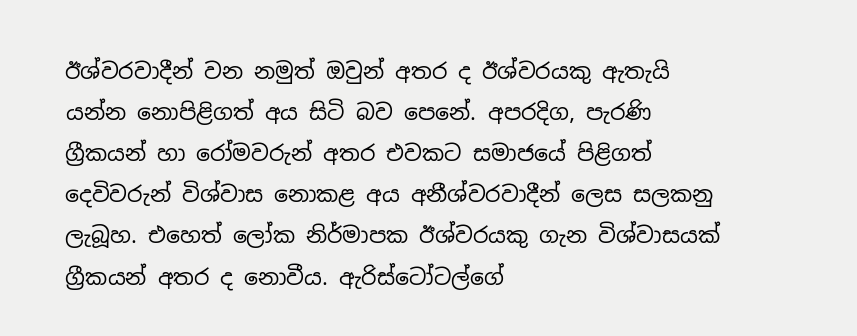ඊශ්වරවාදීන් වන නමුත් ඔවුන් අතර ද ඊශ්වරයකු ඇතැයි යන්න නොපිළිගත් අය සිටි බව පෙනේ. අපරදිග, පැරණි ග්‍රීකයන් හා රෝමවරුන් අතර එවකට සමාජයේ පිළිගත් දෙවිවරුන් විශ්වාස නොකළ අය අනීශ්වරවාදීන් ලෙස සලකනු ලැබූහ. එහෙත් ලෝක නිර්මාපක ඊශ්වරයකු ගැන විශ්වාසයක් ග්‍රීකයන් අතර ද නොවීය. ඇරිස්ටෝටල්ගේ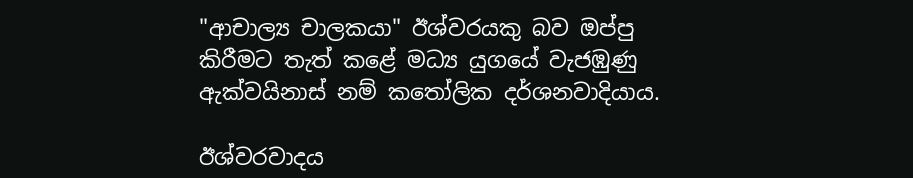"ආචාල්‍ය චාලකයා" ඊශ්වරයකු බව ඔප්පු කිරීමට තැත් කළේ මධ්‍ය යුගයේ වැජඹුණු ඇක්වයිනාස් නම් කතෝලික දර්ශනවාදියාය.

ඊශ්වරවාදය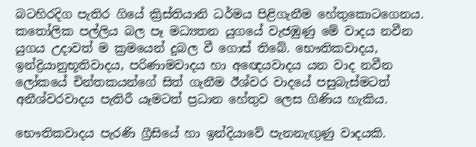බටහිරදිග පැතිර ගියේ ක්‍රිස්තියානි ධර්මය පිළිගැනීම හේතුකොටගෙනය. කතෝලික පල්ලිය බල පෑ මධ්‍යතන යුගයේ වැජඹුණු මේ වාදය නවීන යුගය උදාවත් ම ක්‍රමයෙන් දුබල වී ගොස් තිබේ. භෞතිකවාදය, ඉන්ද්‍රියානුභූතිවාදය, පරිණාමවාදය හා අඥෙයවාදය යන වාද නවීන ලෝකයේ චින්තකයන්ගේ සිත් ගැනීම ඊශ්වර වාදයේ පසුබැස්මටත් අනීශ්වරවාදය පැතිරී යෑමටත් ප්‍රධාන හේතුව ලෙස ගිණිය හැකිය.

භෞතිකවාදය පැරණි ග්‍රීසියේ හා ඉන්දියාවේ පැනනැඟුණු වාදයකි.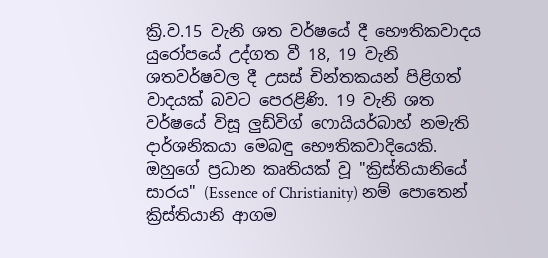ක්‍රි.ව.15 වැනි ශත වර්ෂයේ දී භෞතිකවාදය යුරෝපයේ උද්ගත වී 18, 19 වැනි ශතවර්ෂවල දී උසස් චින්තකයන් පිළිගත් වාදයක් බවට පෙරළිණි. 19 වැනි ශත වර්ෂයේ විසූ ලුඩ්විග් ෆොයියර්බාහ් නමැති දාර්ශනිකයා මෙබඳු භෞතිකවාදියෙකි. ඔහුගේ ප්‍රධාන කෘතියක් වූ "ක්‍රිස්තියානියේ සාරය" (Essence of Christianity) නම් පොතෙන් ක්‍රිස්තියානි ආගම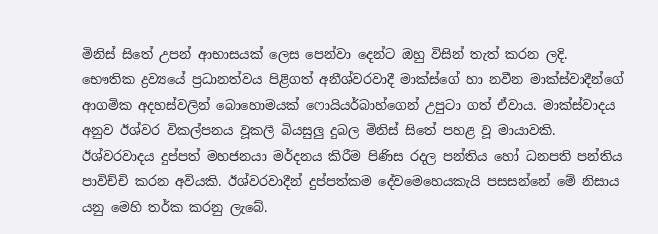මිනිස් සිතේ උපන් ආභාසයක් ලෙස පෙන්වා දෙන්ට ඔහු විසින් තැත් කරන ලදි. භෞතික ද්‍රව්‍යයේ ප්‍රධානත්වය පිළිගත් අනීශ්වරවාදී මාක්ස්ගේ හා නවීන මාක්ස්වාදීන්ගේ ආගමික අදහස්වලින් බොහොමයක් ෆොයියර්බාහ්ගෙන් උපුටා ගත් ඒවාය. මාක්ස්වාදය අනුව ඊශ්වර විකල්පනය වූකලී බියසුලු දුබල මිනිස් සිතේ පහළ වූ මායාවකි. ඊශ්වරවාදය දුප්පත් මහජනයා මර්දනය කිරීම පිණිස රදල පන්තිය හෝ ධනපති පන්තිය පාවිච්චි කරන අවියකි. ඊශ්වරවාදීන් දුප්පත්කම දේවමෙහෙයකැයි පසසන්නේ මේ නිසාය යනු මෙහි තර්ක කරනු ලැබේ.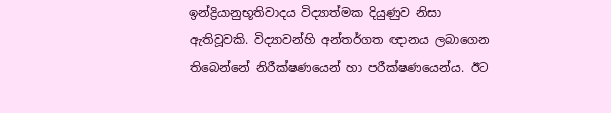ඉන්ද්‍රියානුභූතිවාදය විද්‍යාත්මක දියුණුව නිසා ඇතිවූවකි. විද්‍යාවන්හි අන්තර්ගත ඥානය ලබාගෙන තිබෙන්නේ නිරීක්ෂණයෙන් හා පරීක්ෂණයෙන්ය. ඊට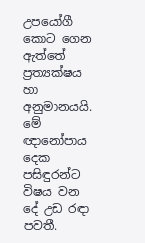උපයෝගී කොට ගෙන ඇත්තේ ප්‍රත්‍යක්ෂය හා අනුමානයයි. මේ ඥානෝපාය දෙක පසිඳුරන්ට විෂය වන දේ උඩ රඳා පවතී.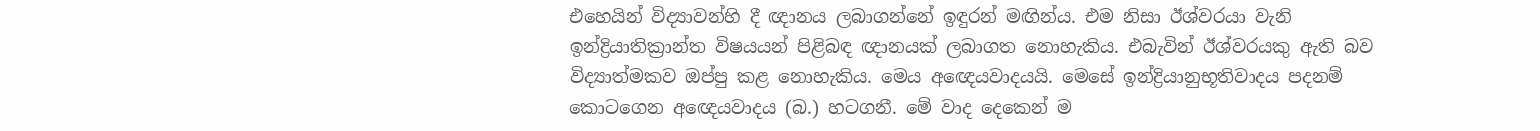එහෙයින් විද්‍යාවන්හි දී ඥානය ලබාගන්නේ ඉඳුරන් මඟින්ය. එම නිසා ඊශ්වරයා වැනි ඉන්ද්‍රියාතික්‍රාන්ත විෂයයන් පිළිබඳ ඥානයක් ලබාගත නොහැකිය. එබැවින් ඊශ්වරයකු ඇති බව විද්‍යාත්මකව ඔප්පු කළ නොහැකිය. මෙය අඥෙයවාදයයි. මෙසේ ඉන්ද්‍රියානුභූතිවාදය පදනම් කොටගෙන අඥෙයවාදය (බ.) හටගනී. මේ වාද දෙකෙන් ම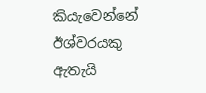කියැවෙන්නේ ඊශ්වරයකු ඇතැයි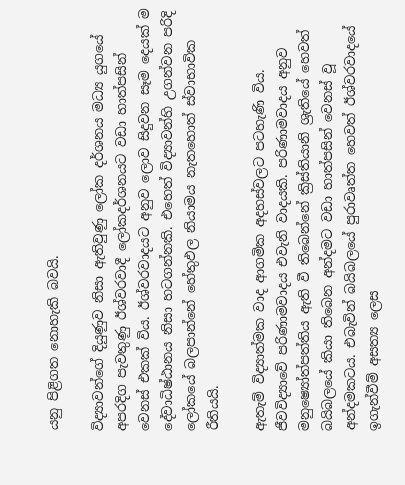යනු පිළිගත නොහැකි බවයි.

විද්‍යාවන්ගේ දියුණුව නිසා ඇතිවුණු ලෝක දර්ශනය මධ්‍ය යුගයේ අපරදිග පැවතුණු ඊශ්වරවාදී ලෝකදර්ශනයට වඩා හාත්පසින් වෙනස් එකක් විය. ඊශ්වරවාදයට අනුව ලොව සිදුවන සෑම දෙයක් ම දේවාධිෂ්ඨානය නිසා හටගන්නකි. එහෙත් විද්‍යාවන්හි උගන්වන පරිදි ලෝකයේ බලපාන්නේ හේතුඵල නියාමය නැතහොත් ස්වාභාවික රීතියයි.

ඇතැම් විද්‍යාත්මක වාද ආගමික අදහස්වලට පටහැණි විය. ජීවවිද්‍යාවේ පරිණාමවාදය එවැනි වාදයකි. පරිණාමවාදය අනුව මනුෂ්‍යෝත්පත්තිය ඇති වී තිබෙන්නේ ක්‍රිස්තියානි ශ්‍රැතියේ හෙවත් බයිබලයේ කියා තිබෙන අන්දමට වඩා හාත්පසින් වෙනස් වූ අන්දමකටය. එබැවින් බයිබලයේ පුරාවෘත්ත හෙවත් ඊශ්වරවාදයේ ඉගැන්වීම් අසත්‍ය ලෙස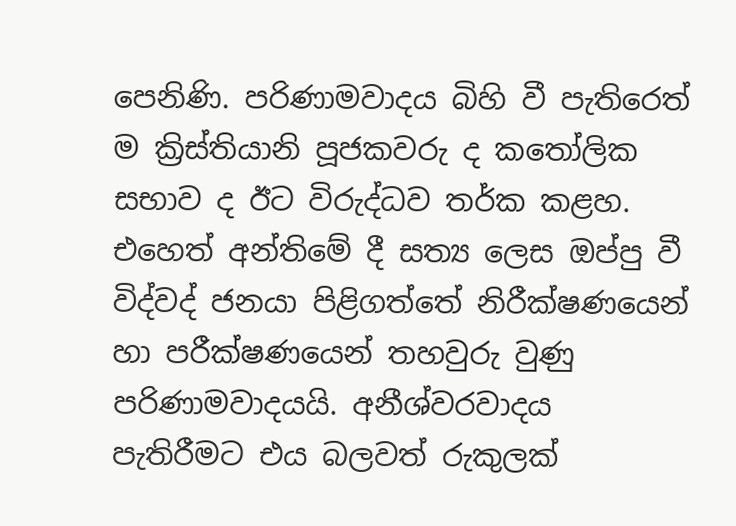පෙනිණි. පරිණාමවාදය බිහි වී පැතිරෙත් ම ක්‍රිස්තියානි පූජකවරු ද කතෝලික සභාව ද ඊට විරුද්ධව තර්ක කළහ. එහෙත් අන්තිමේ දී සත්‍ය ලෙස ඔප්පු වී විද්වද් ජනයා පිළිගත්තේ නිරීක්ෂණයෙන් හා පරීක්ෂණයෙන් තහවුරු වුණු පරිණාමවාදයයි. අනීශ්වරවාදය පැතිරීමට එය බලවත් රුකුලක්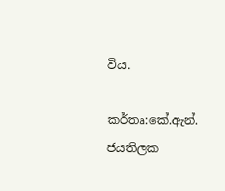විය.

කර්තෘ:කේ.ඇන්. ජයතිලක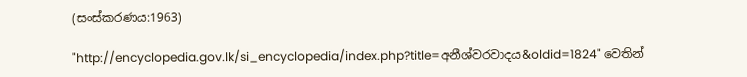(සංස්කරණය:1963)

"http://encyclopedia.gov.lk/si_encyclopedia/index.php?title=අනීශ්වරවාදය&oldid=1824" වෙතින්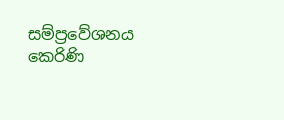සම්ප්‍රවේශනය කෙරිණි